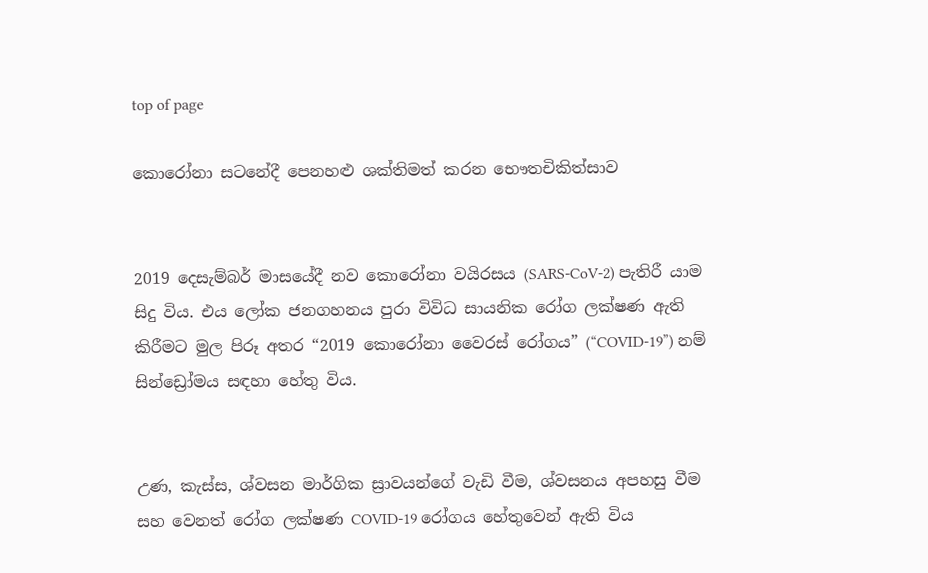top of page

කොරෝනා සටනේදී පෙනහළු ශක්තිමත් කරන භෞතචිකිත්සාව


2019 දෙසැම්බර් මාසයේදී නව කොරෝනා වයිරසය (SARS-CoV-2) පැතිරී යාම සිදු විය. එය ලෝක ජනගහනය පුරා විවිධ සායනික රෝග ලක්ෂණ ඇති කිරීමට මුල පිරූ අතර “2019 කොරෝනා වෛරස් රෝගය” (“COVID-19”) නම් සින්ඩ්‍රෝමය සඳහා හේතු විය.


උණ, කැස්ස, ශ්වසන මාර්ගික ස්‍රාවයන්ගේ වැඩි වීම, ශ්වසනය අපහසු වීම සහ වෙනත් රෝග ලක්ෂණ COVID-19 රෝගය හේතුවෙන් ඇති විය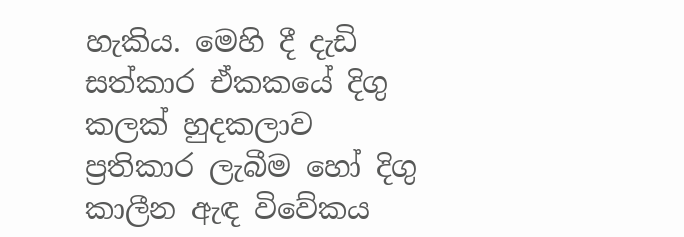හැකිය. මෙහි දී දැඩි සත්කාර ඒකකයේ දිගු කලක් හුදකලාව ප්‍රතිකාර ලැබීම හෝ දිගු කාලීන ඇඳ විවේකය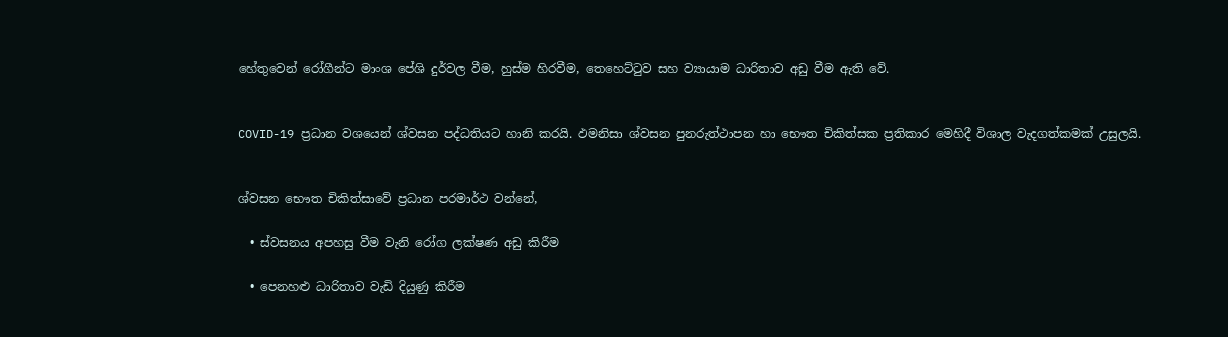හේතුවෙන් රෝගීන්ට මාංශ පේශි දුර්වල වීම, හුස්ම හිරවීම, තෙහෙට්ටුව සහ ව්‍යායාම ධාරිතාව අඩු වීම ඇති වේ.


COVID-19 ප්‍රධාන වශයෙන් ශ්වසන පද්ධතියට හානි කරයි. ඵමනිසා ශ්වසන පුනරුත්ථාපන හා භෞත චිකිත්සක ප්‍රතිකාර මෙහිදී විශාල වැදගත්කමක් උසුලයි.


ශ්වසන භෞත චිකිත්සාවේ ප්‍රධාන පරමාර්ථ වන්නේ,

  • ස්වසනය අපහසු වීම වැනි රෝග ලක්ෂණ අඩු කිරීම

  • පෙනහළු ධාරිතාව වැඩි දියුණු කිරීම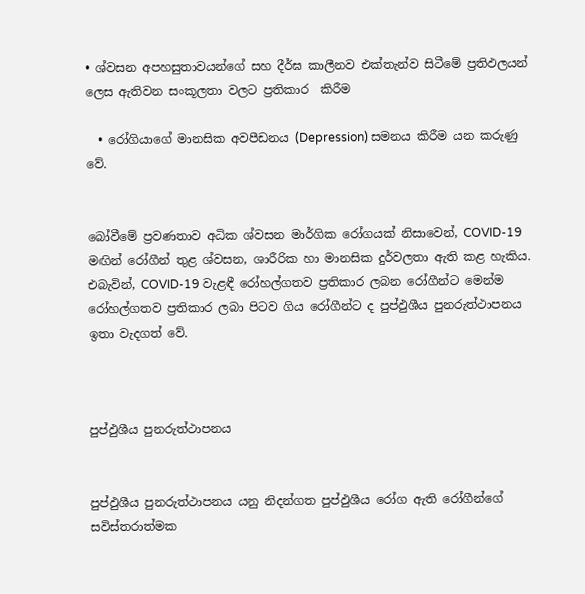• ශ්වසන අපහසුතාවයන්ගේ සහ දීර්ඝ කාලීනව එක්තැන්ව සිටීමේ ප්‍රතිඵලයන් ලෙස ඇතිවන සංකූලතා වලට ප්‍රතිකාර  කිරීම

  • රෝගියාගේ මානසික අවපීඩනය (Depression) සමනය කිරීම යන කරුණු වේ.


බෝවීමේ ප්‍රවණතාව අධික ශ්වසන මාර්ගික රෝගයක් නිසාවෙන්, COVID-19 මඟින් රෝගීන් තුළ ශ්වසන, ශාරීරික හා මානසික දුර්වලතා ඇති කළ හැකිය. එබැවින්, COVID-19 වැළඳී රෝහල්ගතව ප්‍රතිකාර ලබන රෝගීන්ට මෙන්ම රෝහල්ගතව ප්‍රතිකාර ලබා පිටව ගිය රෝගීන්ට ද පුප්ඵුශීය පුනරුත්ථාපනය ඉතා වැදගත් වේ.



පුප්ඵුශීය පුනරුත්ථාපනය


පුප්ඵුශීය පුනරුත්ථාපනය යනු නිදන්ගත පුප්ඵුශීය රෝග ඇති රෝගීන්ගේ සවිස්තරාත්මක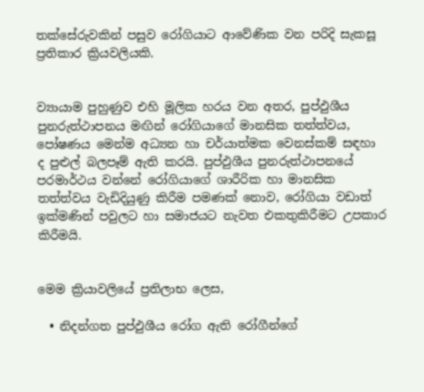තක්සේරුවකින් පසුව රෝගියාට ආවේණික වන පරිදි සැකසූ ප්‍රතිකාර ක්‍රියවලියකි.


ව්‍යායාම පුහුණුව එහි මූලික හරය වන අතර, පුප්ඵුශීය පුනරුත්ථාපනය මඟින් රෝගියාගේ මානසික තත්ත්වය, පෝෂණය මෙන්ම අධ්‍යන හා චර්යාත්මක වෙනස්කම් සඳහා ද පුළුල් බලපෑම් ඇති කරයි. පුප්ඵුශීය පුනරුත්ථාපනයේ පරමාර්ථය වන්නේ රෝගියාගේ ශාරීරික හා මානසික තත්ත්වය වැඩිදියුණු කිරීම පමණක් නොව, රෝගියා වඩාත් ඉක්මණින් පවුලට හා සමාජයට නැවත එකතුකිරීමට උපකාර කිරීමයි.


මෙම ක්‍රියාවලියේ ප්‍රතිලාභ ලෙස,

  • නිදන්ගත පුප්ඵුශීය රෝග ඇති රෝගීන්ගේ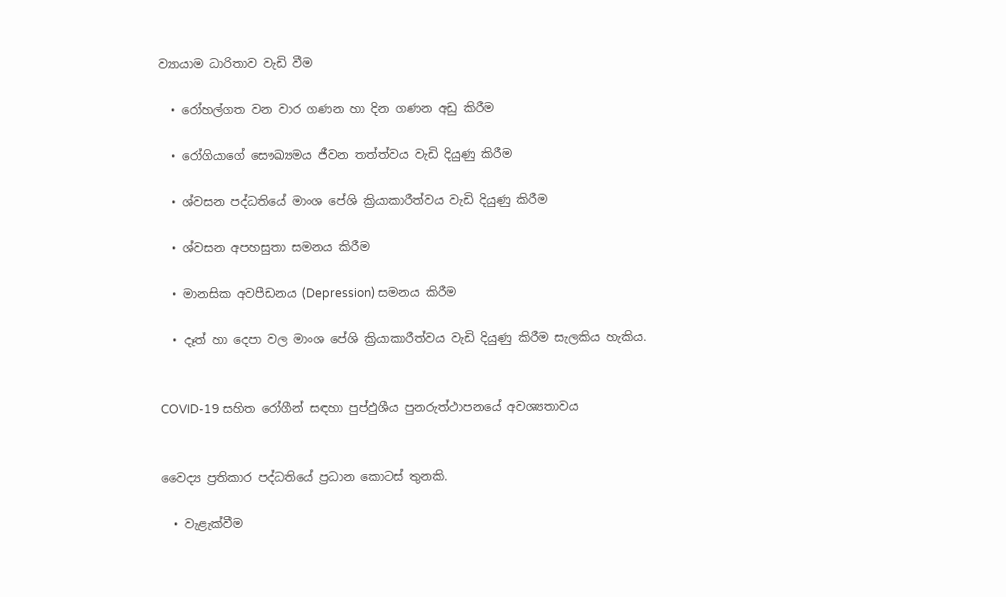ව්‍යායාම ධාරිතාව වැඩි වීම

  • රෝහල්ගත වන වාර ගණන හා දින ගණන අඩු කිරීම

  • රෝගියාගේ සෞඛ්‍යමය ජීවන තත්ත්වය වැඩි දියුණු කිරීම

  • ශ්වසන පද්ධතියේ මාංශ පේශි ක්‍රියාකාරීත්වය වැඩි දියුණු කිරීම

  • ශ්වසන අපහසුතා සමනය කිරීම

  • මානසික අවපීඩනය (Depression) සමනය කිරීම

  • දෑත් හා දෙපා වල මාංශ පේශි ක්‍රියාකාරීත්වය වැඩි දියුණු කිරීම සැලකිය හැකිය.


COVID-19 සහිත රෝගීන් සඳහා පුප්ඵුශීය පුනරුත්ථාපනයේ අවශ්‍යතාවය


වෛද්‍ය ප්‍රතිකාර පද්ධතියේ ප්‍රධාන කොටස් තුනකි.

  • වැළැක්වීම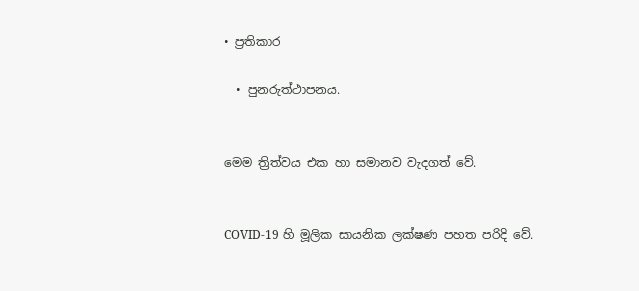• ප්‍රතිකාර

  • පුනරුත්ථාපනය.


මෙම ත්‍රිත්වය එක හා සමානව වැදගත් වේ.


COVID-19 හි මූලික සායනික ලක්ෂණ පහත පරිදි වේ.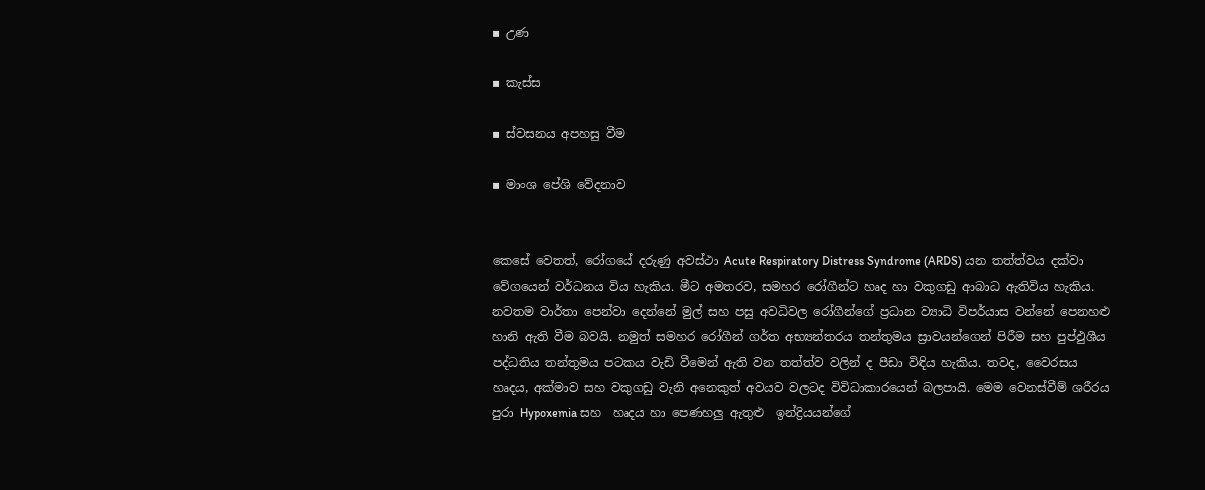▪ උණ

▪ කැස්ස

▪ ස්වසනය අපහසු වීම

▪ මාංශ පේශි වේදනාව


කෙසේ වෙතත්, රෝගයේ දරුණු අවස්ථා Acute Respiratory Distress Syndrome (ARDS) යන තත්ත්වය දක්වා වේගයෙන් වර්ධනය විය හැකිය. මීට අමතරව, සමහර රෝගීන්ට හෘද හා වකුගඩු ආබාධ ඇතිවිය හැකිය. නවතම වාර්තා පෙන්වා දෙන්නේ මුල් සහ පසු අවධිවල රෝගීන්ගේ ප්‍රධාන ව්‍යාධි විපර්යාස වන්නේ පෙනහළු හානි ඇති වීම බවයි. නමුත් සමහර රෝගීන් ගර්ත අභ්‍යන්තරය තන්තුමය ස්‍රාවයන්ගෙන් පිරීම සහ පුප්ඵුශීය පද්ධතිය තන්තුමය පටකය වැඩි වීමෙන් ඇති වන තත්ත්ව වලින් ද පීඩා විඳිය හැකිය. තවද, වෛරසය හෘදය, අක්මාව සහ වකුගඩු වැනි අනෙකුත් අවයව වලටද විවිධාකාරයෙන් බලපායි. මෙම වෙනස්වීම් ශරීරය පුරා Hypoxemia සහ  හෘදය හා පෙණහලු ඇතුළු  ඉන්ද්‍රියයන්ගේ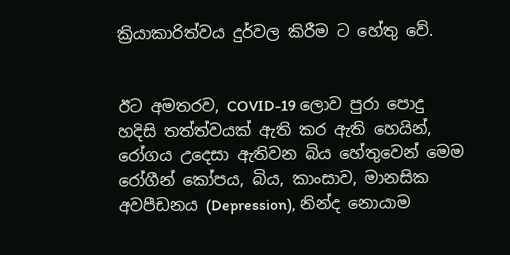ක්‍රියාකාරිත්වය දුර්වල කිරීම ට හේතු වේ.


ඊට අමතරව, COVID-19 ලොව පුරා පොදු හදිසි තත්ත්වයක් ඇති කර ඇති හෙයින්, රෝගය උදෙසා ඇතිවන බිය හේතුවෙන් මෙම රෝගීන් කෝපය, බිය, කාංසාව, මානසික අවපීඩනය (Depression), නින්ද නොයාම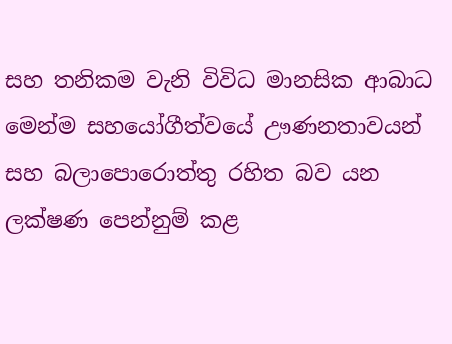සහ තනිකම වැනි විවිධ මානසික ආබාධ මෙන්ම සහයෝගීත්වයේ ඌණනතාවයන් සහ බලාපොරොත්තු රහිත බව යන ලක්ෂණ පෙන්නුම් කළ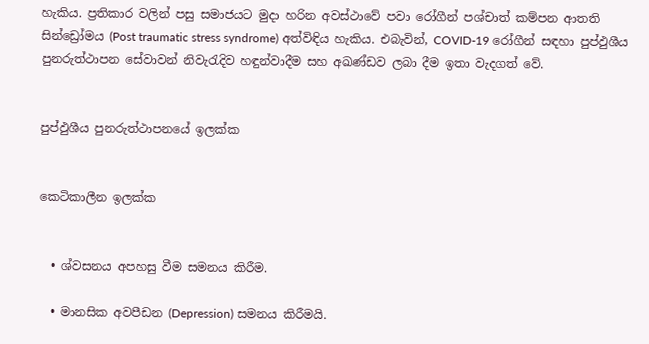හැකිය. ප්‍රතිකාර වලින් පසු සමාජයට මුදා හරින අවස්ථාවේ පවා රෝගීන් පශ්චාත් කම්පන ආතති සින්ඩ්‍රෝමය (Post traumatic stress syndrome) අත්විඳිය හැකිය. එබැවින්, COVID-19 රෝගීන් සඳහා පුප්ඵුශීය පුනරුත්ථාපන සේවාවන් නිවැරැදිව හඳුන්වාදීම සහ අඛණ්ඩව ලබා දීම ඉතා වැදගත් වේ.


පුප්ඵුශීය පුනරුත්ථාපනයේ ඉලක්ක


කෙටිකාලීන ඉලක්ක


  • ශ්වසනය අපහසු වීම සමනය කිරීම.

  • මානසික අවපීඩන (Depression) සමනය කිරීමයි.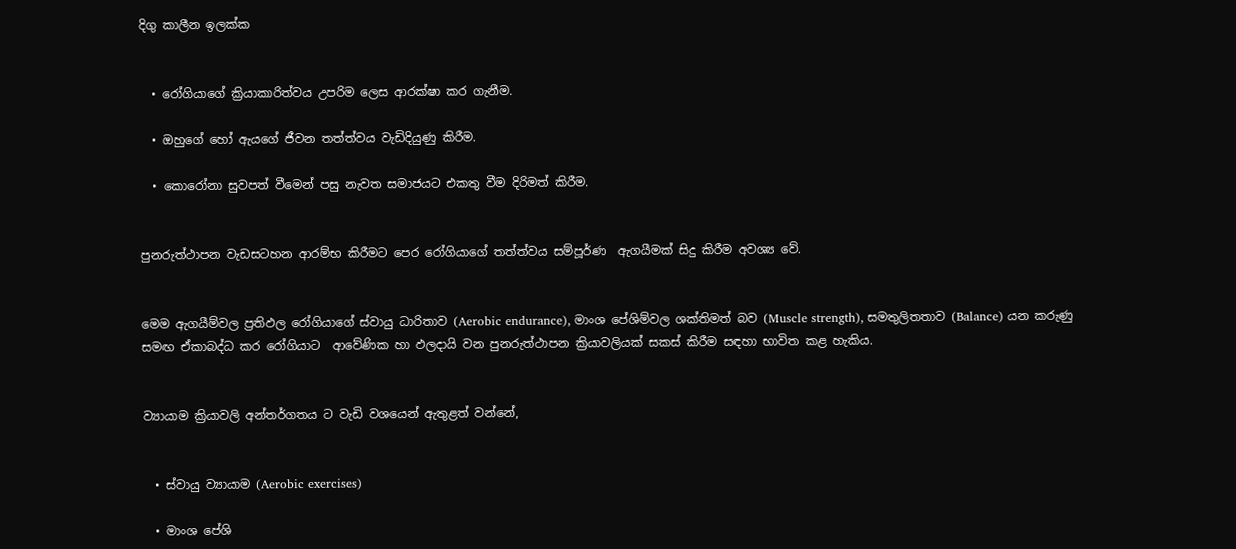දිගු කාලීන ඉලක්ක


  • රෝගියාගේ ක්‍රියාකාරිත්වය උපරිම ලෙස ආරක්ෂා කර ගැනීම.

  • ඔහුගේ හෝ ඇයගේ ජීවන තත්ත්වය වැඩිදියුණු කිරීම.

  • කොරෝනා සුවපත් වීමෙන් පසු නැවත සමාජයට එකතු වීම දිරිමත් කිරීම.


පුනරුත්ථාපන වැඩසටහන ආරම්භ කිරීමට පෙර රෝගියාගේ තත්ත්වය සම්පූර්ණ  ඇගයීමක් සිදු කිරීම අවශ්‍ය වේ.


මෙම ඇගයීම්වල ප්‍රතිඵල රෝගියාගේ ස්වායු ධාරිතාව (Aerobic endurance), මාංශ පේශිම්වල ශක්තිමත් බව (Muscle strength), සමතුලිතතාව (Balance) යන කරුණු සමඟ ඒකාබද්ධ කර රෝගියාට  ආවේණික හා ඵලදායි වන පුනරුත්ථාපන ක්‍රියාවලියක් සකස් කිරීම සඳහා භාවිත කළ හැකිය.


ව්‍යායාම ක්‍රියාවලි අන්තර්ගතය ට වැඩි වශයෙන් ඇතුළත් වන්නේ,


  • ස්වායු ව්‍යායාම (Aerobic exercises)

  • මාංශ පේශි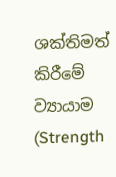ශක්තිමත් කිරීමේ ව්‍යායාම (Strength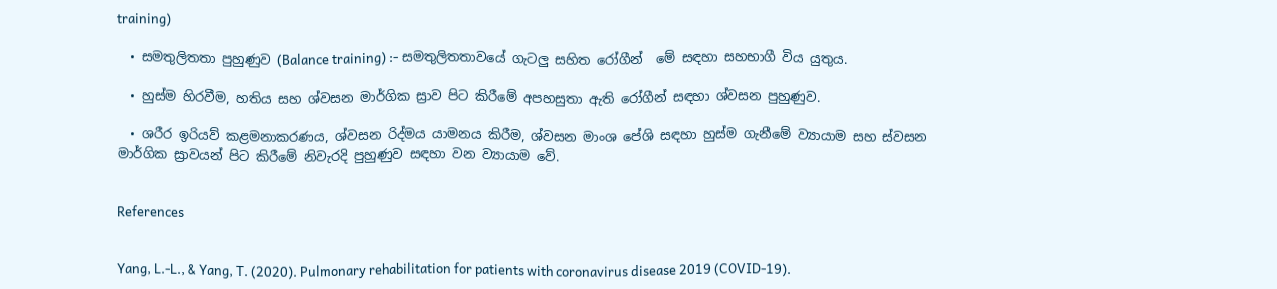training)

  • සමතුලිතතා පුහුණුව (Balance training) :- සමතුලිතතාවයේ ගැටලු සහිත රෝගීන්  මේ සඳහා සහභාගී විය යුතුය.

  • හුස්ම හිරවීම, හතිය සහ ශ්වසන මාර්ගික ස්‍රාව පිට කිරීමේ අපහසුතා ඇති රෝගීන් සඳහා ශ්වසන පුහුණුව.

  • ශරීර ඉරියව් කළමනාකරණය, ශ්වසන රිද්මය යාමනය කිරීම, ශ්වසන මාංශ පේශි සඳහා හුස්ම ගැනීමේ ව්‍යායාම සහ ස්වසන මාර්ගික ස්‍රාවයන් පිට කිරීමේ නිවැරදි පුහුණුව සඳහා වන ව්‍යායාම වේ.


References


Yang, L.-L., & Yang, T. (2020). Pulmonary rehabilitation for patients with coronavirus disease 2019 (COVID-19).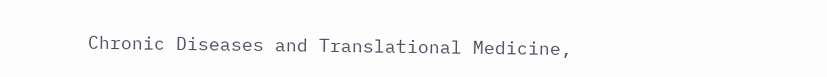Chronic Diseases and Translational Medicine,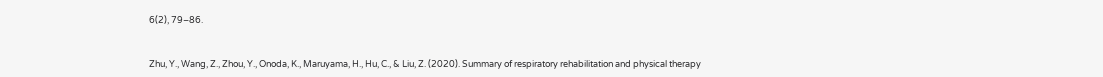6(2), 79–86.


Zhu, Y., Wang, Z., Zhou, Y., Onoda, K., Maruyama, H., Hu, C., & Liu, Z. (2020). Summary of respiratory rehabilitation and physical therapy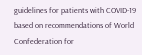guidelines for patients with COVID-19 based on recommendations of World Confederation for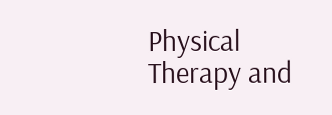Physical Therapy and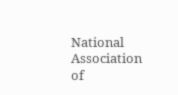National Association of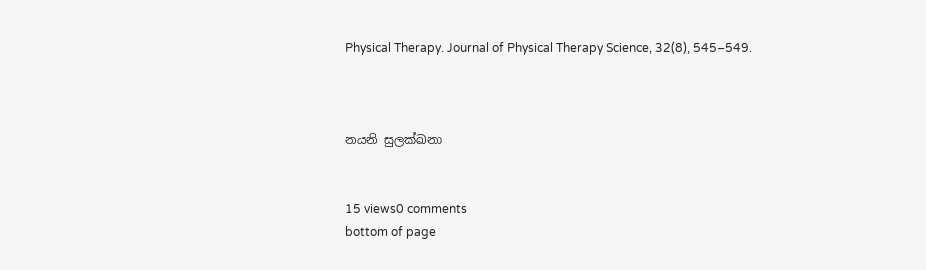Physical Therapy. Journal of Physical Therapy Science, 32(8), 545–549.



නයනි සුලක්ඛනා


15 views0 comments
bottom of page